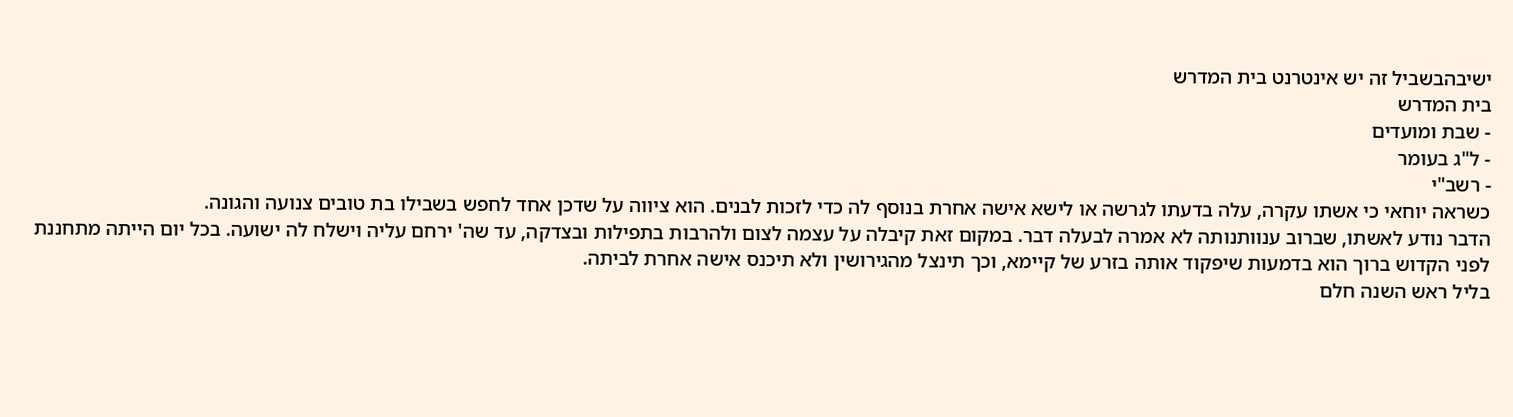ישיבהבשביל זה יש אינטרנט בית המדרש
בית המדרש
- שבת ומועדים
- ל"ג בעומר
- רשב"י
כשראה יוחאי כי אשתו עקרה, עלה בדעתו לגרשה או לישא אישה אחרת בנוסף לה כדי לזכות לבנים. הוא ציווה על שדכן אחד לחפש בשבילו בת טובים צנועה והגונה.
הדבר נודע לאשתו, שברוב ענוותנותה לא אמרה לבעלה דבר. במקום זאת קיבלה על עצמה לצום ולהרבות בתפילות ובצדקה, עד שה' ירחם עליה וישלח לה ישועה. בכל יום הייתה מתחננת לפני הקדוש ברוך הוא בדמעות שיפקוד אותה בזרע של קיימא, וכך תינצל מהגירושין ולא תיכנס אישה אחרת לביתה.
בליל ראש השנה חלם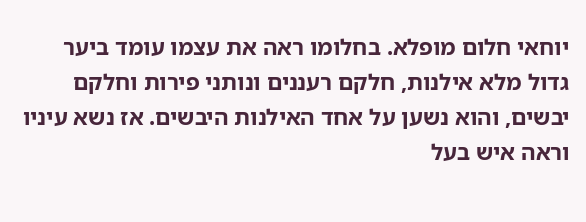יוחאי חלום מופלא. בחלומו ראה את עצמו עומד ביער גדול מלא אילנות, חלקם רעננים ונותני פירות וחלקם יבשים, והוא נשען על אחד האילנות היבשים. אז נשא עיניו וראה איש בעל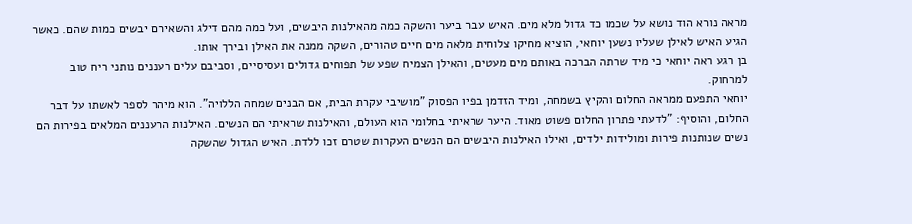מראה נורא הוד נושא על שכמו כד גדול מלא מים. האיש עבר ביער והשקה כמה מהאילנות היבשים, ועל כמה מהם דילג והשאירם יבשים כמות שהם. כאשר הגיע האיש לאילן שעליו נשען יוחאי, הוציא מחיקו צלוחית מלאה מים חיים טהורים, השקה ממנה את האילן ובירך אותו.
בן רגע ראה יוחאי כי מיד שרתה הברכה באותם מים מעטים, והאילן הצמיח שפע של תפוחים גדולים ועסיסיים, וסביבם עלים רעננים נותני ריח טוב למרחוק.
יוחאי התפעם ממראה החלום והקיץ בשמחה, ומיד הזדמן בפיו הפסוק "מושיבי עקרת הבית, אם הבנים שמחה הללויה". הוא מיהר לספר לאשתו על דבר החלום, והוסיף: "לדעתי פתרון החלום פשוט מאוד. היער שראיתי בחלומי הוא העולם, והאילנות שראיתי הם הנשים. האילנות הרעננים המלאים בפירות הם נשים שנותנות פירות ומולידות ילדים, ואילו האילנות היבשים הם הנשים העקרות שטרם זכו ללדת. האיש הגדול שהשקה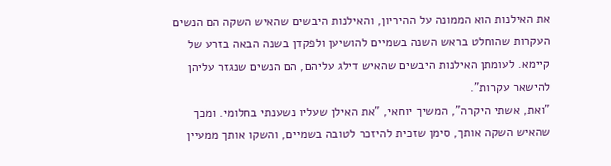את האילנות הוא הממונה על ההיריון, והאילנות היבשים שהאיש השקה הם הנשים העקרות שהוחלט בראש השנה בשמיים להושיען ולפקדן בשנה הבאה בזרע של קיימא. לעומתן האילנות היבשים שהאיש דילג עליהם, הם הנשים שנגזר עליהן להישאר עקרות".
"ואת, אשתי היקרה", המשיך יוחאי, "את האילן שעליו נשענתי בחלומי. ומכך שהאיש השקה אותך, סימן שזכית להיזכר לטובה בשמיים, והשקו אותך ממעיין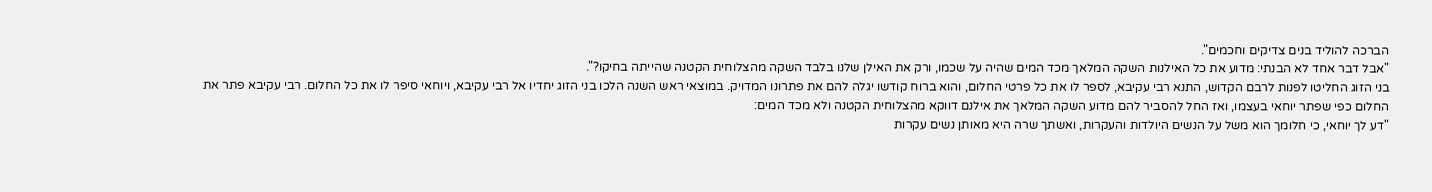הברכה להוליד בנים צדיקים וחכמים".
"אבל דבר אחד לא הבנתי: מדוע את כל האילנות השקה המלאך מכד המים שהיה על שכמו, ורק את האילן שלנו בלבד השקה מהצלוחית הקטנה שהייתה בחיקו?".
בני הזוג החליטו לפנות לרבם הקדוש, התנא רבי עקיבא, לספר לו את כל פרטי החלום, והוא ברוח קודשו יגלה להם את פתרונו המדויק. במוצאי ראש השנה הלכו בני הזוג יחדיו אל רבי עקיבא, ויוחאי סיפר לו את כל החלום. רבי עקיבא פתר את החלום כפי שפתר יוחאי בעצמו, ואז החל להסביר להם מדוע השקה המלאך את אילנם דווקא מהצלוחית הקטנה ולא מכד המים:
"דע לך יוחאי, כי חלומך הוא משל על הנשים היולדות והעקרות, ואשתך שרה היא מאותן נשים עקרות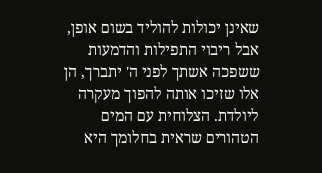שאינן יכולות להוליד בשום אופן, אבל ריבוי התפילות והדמעות ששפכה אשתך לפני ה' יתברך, הן אלו שזיכו אותה להפוך מעקרה ליולדת. הצלוחית עם המים הטהורים שראית בחלומך היא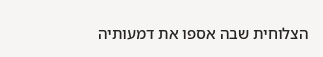הצלוחית שבה אספו את דמעותיה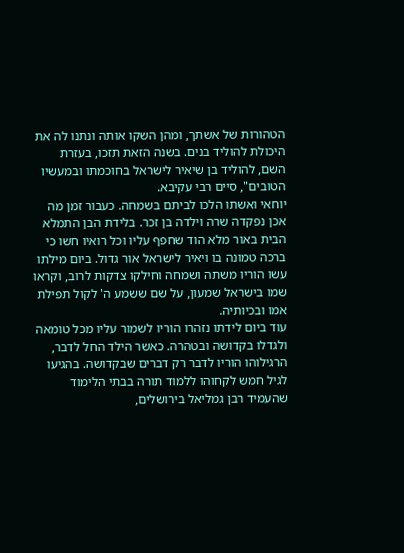הטהורות של אשתך, ומהן השקו אותה ונתנו לה את היכולת להוליד בנים. בשנה הזאת תזכו, בעזרת השם, להוליד בן שיאיר לישראל בחוכמתו ובמעשיו הטובים", סיים רבי עקיבא.
יוחאי ואשתו הלכו לביתם בשמחה. כעבור זמן מה אכן נפקדה שרה וילדה בן זכר. בלידת הבן התמלא הבית באור מלא הוד שחפף עליו וכל רואיו חשו כי ברכה טמונה בו ויאיר לישראל אור גדול. ביום מילתו עשו הוריו משתה ושמחה וחילקו צדקות לרוב, וקראו שמו בישראל שמעון, על שם ששמע ה' לקול תפילת אמו ובכיותיה.
עוד ביום לידתו נזהרו הוריו לשמור עליו מכל טומאה ולגדלו בקדושה ובטהרה. כאשר הילד החל לדבר, הרגילוהו הוריו לדבר רק דברים שבקדושה. בהגיעו לגיל חמש לקחוהו ללמוד תורה בבתי הלימוד שהעמיד רבן גמליאל בירושלים,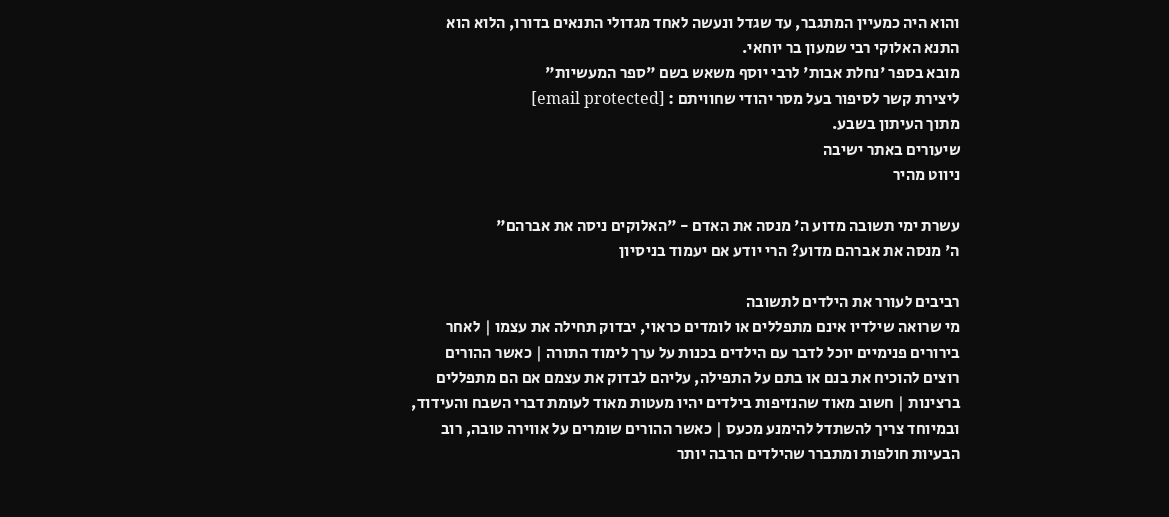והוא היה כמעיין המתגבר, עד שגדל ונעשה לאחד מגדולי התנאים בדורו, הלוא הוא התנא האלוקי רבי שמעון בר יוחאי.
מובא בספר 'נחלת אבות' לרבי יוסף משאש בשם "ספר המעשיות"
ליצירת קשר לסיפור בעל מסר יהודי שחוויתם : [email protected]
מתוך העיתון בשבע.
שיעורים באתר ישיבה
ניווט מהיר

עשרת ימי תשובה מדוע ה' מנסה את האדם - "האלוקים ניסה את אברהם"
ה' מנסה את אברהם מדוע? הרי יודע אם יעמוד בניסיון

רביבים לעורר את הילדים לתשובה
מי שרואה שילדיו אינם מתפללים או לומדים כראוי, יבדוק תחילה את עצמו | לאחר בירורים פנימיים יוכל לדבר עם הילדים בכנות על ערך לימוד התורה | כאשר ההורים רוצים להוכיח את בנם או בתם על התפילה, עליהם לבדוק את עצמם אם הם מתפללים ברצינות | חשוב מאוד שהנזיפות בילדים יהיו מעטות מאוד לעומת דברי השבח והעידוד, ובמיוחד צריך להשתדל להימנע מכעס | כאשר ההורים שומרים על אווירה טובה, רוב הבעיות חולפות ומתברר שהילדים הרבה יותר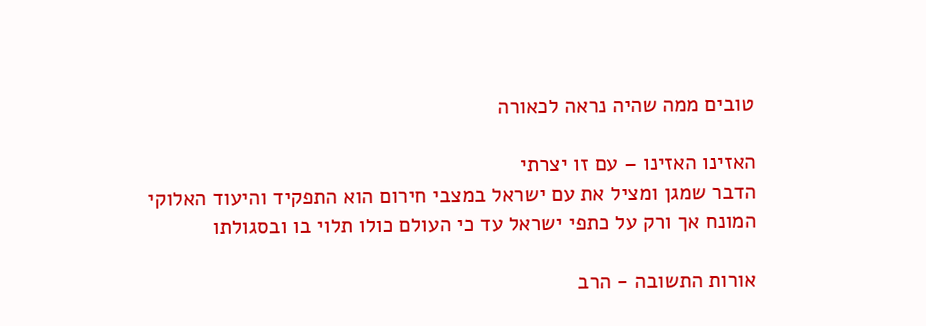טובים ממה שהיה נראה לכאורה

האזינו האזינו – עם זו יצרתי
הדבר שמגן ומציל את עם ישראל במצבי חירום הוא התפקיד והיעוד האלוקי המונח אך ורק על כתפי ישראל עד כי העולם כולו תלוי בו ובסגולתו

אורות התשובה - הרב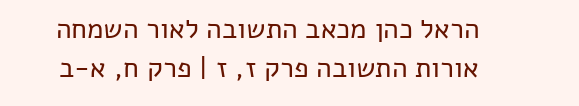הראל כהן מכאב התשובה לאור השמחה
אורות התשובה פרק ז, ז | פרק ח, א-ב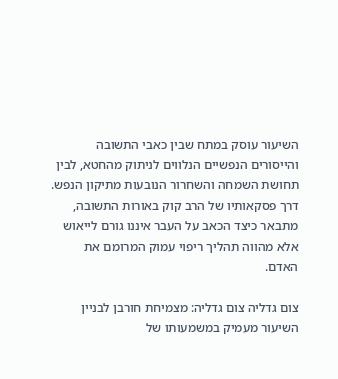השיעור עוסק במתח שבין כאבי התשובה והייסורים הנפשיים הנלווים לניתוק מהחטא, לבין תחושת השמחה והשחרור הנובעות מתיקון הנפש. דרך פסקאותיו של הרב קוק באורות התשובה, מתבאר כיצד הכאב על העבר איננו גורם לייאוש אלא מהווה תהליך ריפוי עמוק המרומם את האדם.

צום גדליה צום גדליה: מצמיחת חורבן לבניין
השיעור מעמיק במשמעותו של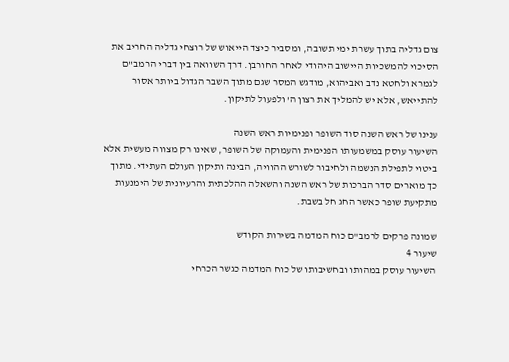צום גדליה בתוך עשרת ימי תשובה, ומסביר כיצד הייאוש של רוצחי גדליה החריב את הסיכוי להמשכיות היישוב היהודי לאחר החורבן. דרך השוואה בין דברי הרמב"ם לגמרא ולחטא נדב ואביהוא, מודגש המסר שגם מתוך השבר הגדול ביותר אסור להתייאש, אלא יש להמליך את רצון ה' ולפעול לתיקון.

ענינו של ראש השנה סוד השופר ופנימיות ראש השנה
השיעור עוסק במשמעותו הפנימית והעמוקה של השופר, שאינו רק מצווה מעשית אלא ביטוי לתפילת הנשמה ולחיבור לשורש ההוויה, הבינה ותיקון העולם העתידי. מתוך כך מוארים סדר הברכות של ראש השנה והשאלה ההלכתית והרעיונית של הימנעות מתקיעת שופר כאשר החג חל בשבת.

שמונה פרקים לרמב"ם כוח המדמה בשירות הקודש
שיעור 4
השיעור עוסק במהותו ובחשיבותו של כוח המדמה כגשר הכרחי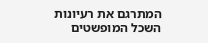המתרגם את רעיונות השכל המופשטים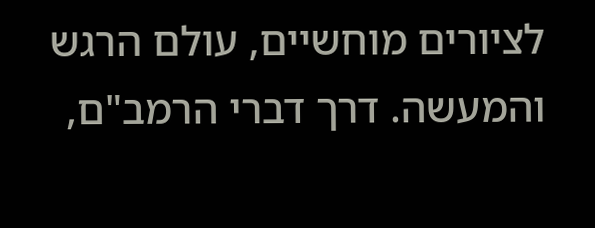לציורים מוחשיים, עולם הרגש והמעשה. דרך דברי הרמב"ם,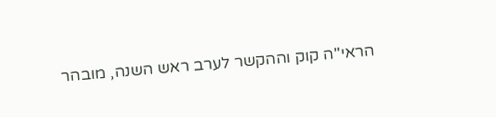הראי"ה קוק וההקשר לערב ראש השנה, מובהר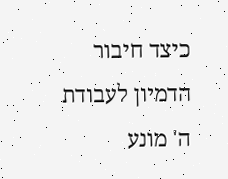כיצד חיבור הדמיון לעבודת ה' מונע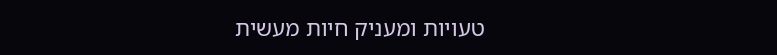טעויות ומעניק חיות מעשית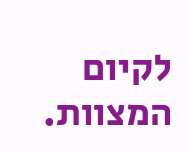לקיום המצוות.